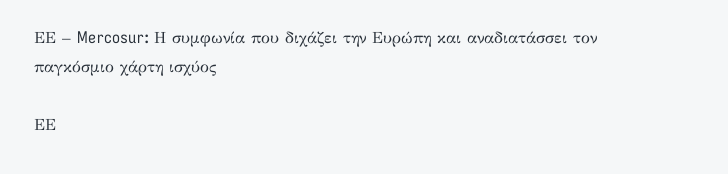EΕ – Mercosur: Η συμφωνία που διχάζει την Ευρώπη και αναδιατάσσει τον παγκόσμιο χάρτη ισχύος

EΕ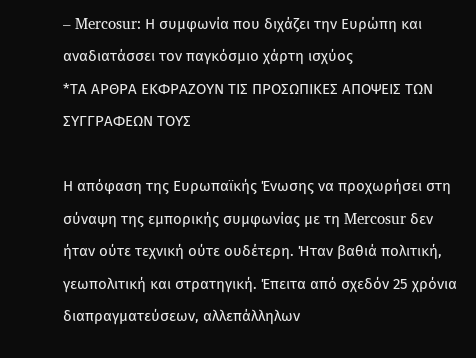– Mercosur: Η συμφωνία που διχάζει την Ευρώπη και αναδιατάσσει τον παγκόσμιο χάρτη ισχύος
*ΤΑ ΑΡΘΡΑ ΕΚΦΡΑΖΟΥΝ ΤΙΣ ΠΡΟΣΩΠΙΚΕΣ ΑΠΟΨΕΙΣ ΤΩΝ ΣΥΓΓΡΑΦΕΩΝ ΤΟΥΣ

Η απόφαση της Ευρωπαϊκής Ένωσης να προχωρήσει στη σύναψη της εμπορικής συμφωνίας με τη Mercosur δεν ήταν ούτε τεχνική ούτε ουδέτερη. Ήταν βαθιά πολιτική, γεωπολιτική και στρατηγική. Έπειτα από σχεδόν 25 χρόνια διαπραγματεύσεων, αλλεπάλληλων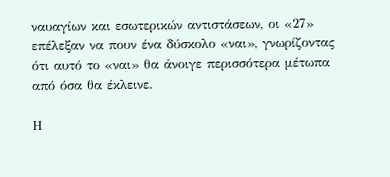ναυαγίων και εσωτερικών αντιστάσεων, οι «27» επέλεξαν να πουν ένα δύσκολο «ναι», γνωρίζοντας ότι αυτό το «ναι» θα άνοιγε περισσότερα μέτωπα από όσα θα έκλεινε.

Η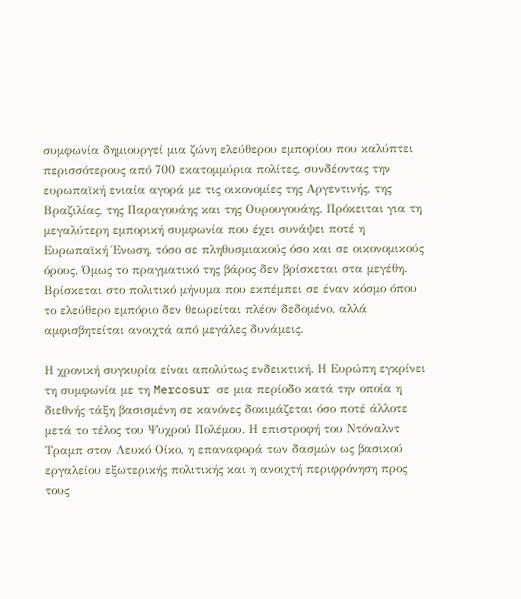συμφωνία δημιουργεί μια ζώνη ελεύθερου εμπορίου που καλύπτει περισσότερους από 700 εκατομμύρια πολίτες, συνδέοντας την ευρωπαϊκή ενιαία αγορά με τις οικονομίες της Αργεντινής, της Βραζιλίας, της Παραγουάης και της Ουρουγουάης. Πρόκειται για τη μεγαλύτερη εμπορική συμφωνία που έχει συνάψει ποτέ η Ευρωπαϊκή Ένωση, τόσο σε πληθυσμιακούς όσο και σε οικονομικούς όρους. Όμως το πραγματικό της βάρος δεν βρίσκεται στα μεγέθη. Βρίσκεται στο πολιτικό μήνυμα που εκπέμπει σε έναν κόσμο όπου το ελεύθερο εμπόριο δεν θεωρείται πλέον δεδομένο, αλλά αμφισβητείται ανοιχτά από μεγάλες δυνάμεις.

Η χρονική συγκυρία είναι απολύτως ενδεικτική. Η Ευρώπη εγκρίνει τη συμφωνία με τη Mercosur σε μια περίοδο κατά την οποία η διεθνής τάξη βασισμένη σε κανόνες δοκιμάζεται όσο ποτέ άλλοτε μετά το τέλος του Ψυχρού Πολέμου. Η επιστροφή του Ντόναλντ Τραμπ στον Λευκό Οίκο, η επαναφορά των δασμών ως βασικού εργαλείου εξωτερικής πολιτικής και η ανοιχτή περιφρόνηση προς τους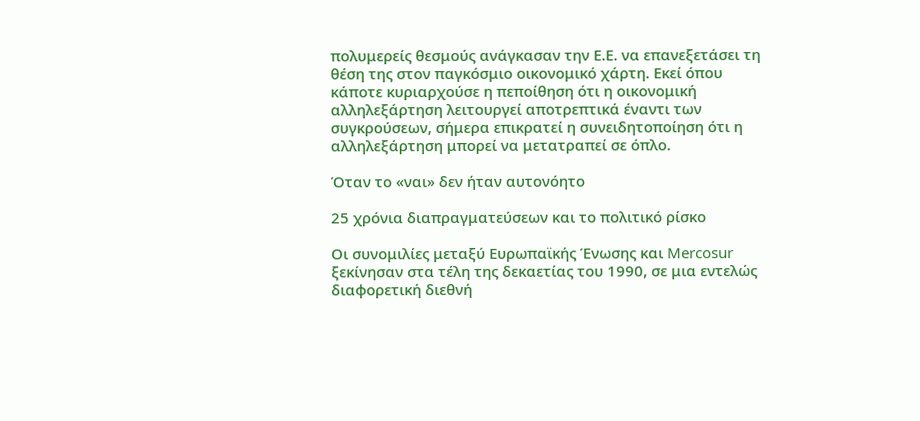πολυμερείς θεσμούς ανάγκασαν την Ε.Ε. να επανεξετάσει τη θέση της στον παγκόσμιο οικονομικό χάρτη. Εκεί όπου κάποτε κυριαρχούσε η πεποίθηση ότι η οικονομική αλληλεξάρτηση λειτουργεί αποτρεπτικά έναντι των συγκρούσεων, σήμερα επικρατεί η συνειδητοποίηση ότι η αλληλεξάρτηση μπορεί να μετατραπεί σε όπλο.

Όταν το «ναι» δεν ήταν αυτονόητο

25 χρόνια διαπραγματεύσεων και το πολιτικό ρίσκο

Οι συνομιλίες μεταξύ Ευρωπαϊκής Ένωσης και Mercosur ξεκίνησαν στα τέλη της δεκαετίας του 1990, σε μια εντελώς διαφορετική διεθνή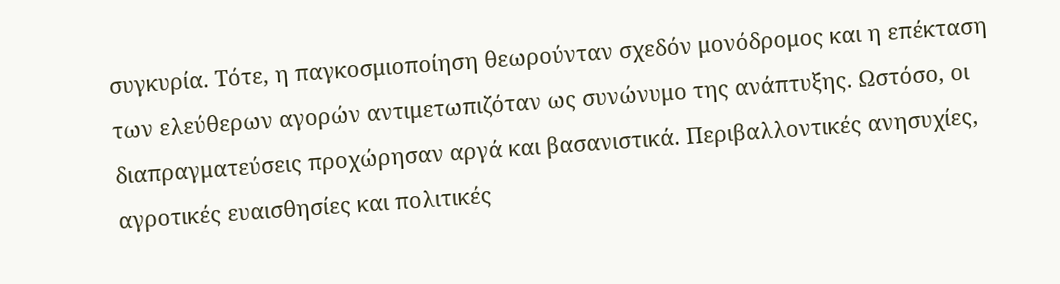συγκυρία. Τότε, η παγκοσμιοποίηση θεωρούνταν σχεδόν μονόδρομος και η επέκταση των ελεύθερων αγορών αντιμετωπιζόταν ως συνώνυμο της ανάπτυξης. Ωστόσο, οι διαπραγματεύσεις προχώρησαν αργά και βασανιστικά. Περιβαλλοντικές ανησυχίες, αγροτικές ευαισθησίες και πολιτικές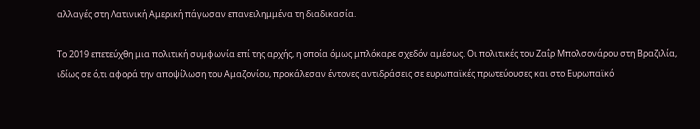αλλαγές στη Λατινική Αμερική πάγωσαν επανειλημμένα τη διαδικασία.

Το 2019 επετεύχθη μια πολιτική συμφωνία επί της αρχής, η οποία όμως μπλόκαρε σχεδόν αμέσως. Οι πολιτικές του Ζαΐρ Μπολσονάρου στη Βραζιλία, ιδίως σε ό,τι αφορά την αποψίλωση του Αμαζονίου, προκάλεσαν έντονες αντιδράσεις σε ευρωπαϊκές πρωτεύουσες και στο Ευρωπαϊκό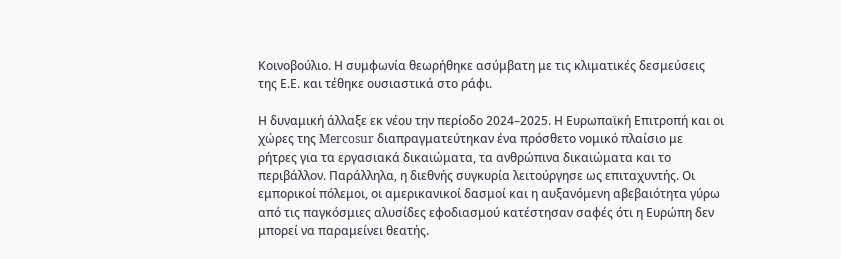Κοινοβούλιο. Η συμφωνία θεωρήθηκε ασύμβατη με τις κλιματικές δεσμεύσεις της Ε.Ε. και τέθηκε ουσιαστικά στο ράφι.

Η δυναμική άλλαξε εκ νέου την περίοδο 2024–2025. Η Ευρωπαϊκή Επιτροπή και οι χώρες της Mercosur διαπραγματεύτηκαν ένα πρόσθετο νομικό πλαίσιο με ρήτρες για τα εργασιακά δικαιώματα, τα ανθρώπινα δικαιώματα και το περιβάλλον. Παράλληλα, η διεθνής συγκυρία λειτούργησε ως επιταχυντής. Οι εμπορικοί πόλεμοι, οι αμερικανικοί δασμοί και η αυξανόμενη αβεβαιότητα γύρω από τις παγκόσμιες αλυσίδες εφοδιασμού κατέστησαν σαφές ότι η Ευρώπη δεν μπορεί να παραμείνει θεατής.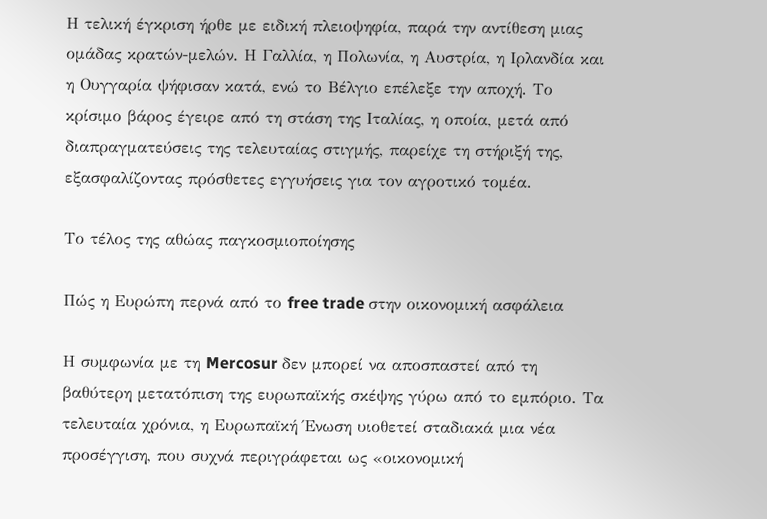Η τελική έγκριση ήρθε με ειδική πλειοψηφία, παρά την αντίθεση μιας ομάδας κρατών-μελών. Η Γαλλία, η Πολωνία, η Αυστρία, η Ιρλανδία και η Ουγγαρία ψήφισαν κατά, ενώ το Βέλγιο επέλεξε την αποχή. Το κρίσιμο βάρος έγειρε από τη στάση της Ιταλίας, η οποία, μετά από διαπραγματεύσεις της τελευταίας στιγμής, παρείχε τη στήριξή της, εξασφαλίζοντας πρόσθετες εγγυήσεις για τον αγροτικό τομέα.

Το τέλος της αθώας παγκοσμιοποίησης

Πώς η Ευρώπη περνά από το free trade στην οικονομική ασφάλεια

Η συμφωνία με τη Mercosur δεν μπορεί να αποσπαστεί από τη βαθύτερη μετατόπιση της ευρωπαϊκής σκέψης γύρω από το εμπόριο. Τα τελευταία χρόνια, η Ευρωπαϊκή Ένωση υιοθετεί σταδιακά μια νέα προσέγγιση, που συχνά περιγράφεται ως «οικονομική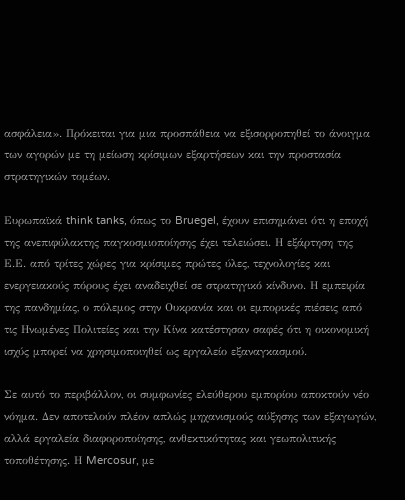ασφάλεια». Πρόκειται για μια προσπάθεια να εξισορροπηθεί το άνοιγμα των αγορών με τη μείωση κρίσιμων εξαρτήσεων και την προστασία στρατηγικών τομέων.

Ευρωπαϊκά think tanks, όπως το Bruegel, έχουν επισημάνει ότι η εποχή της ανεπιφύλακτης παγκοσμιοποίησης έχει τελειώσει. Η εξάρτηση της Ε.Ε. από τρίτες χώρες για κρίσιμες πρώτες ύλες, τεχνολογίες και ενεργειακούς πόρους έχει αναδειχθεί σε στρατηγικό κίνδυνο. Η εμπειρία της πανδημίας, ο πόλεμος στην Ουκρανία και οι εμπορικές πιέσεις από τις Ηνωμένες Πολιτείες και την Κίνα κατέστησαν σαφές ότι η οικονομική ισχύς μπορεί να χρησιμοποιηθεί ως εργαλείο εξαναγκασμού.

Σε αυτό το περιβάλλον, οι συμφωνίες ελεύθερου εμπορίου αποκτούν νέο νόημα. Δεν αποτελούν πλέον απλώς μηχανισμούς αύξησης των εξαγωγών, αλλά εργαλεία διαφοροποίησης, ανθεκτικότητας και γεωπολιτικής τοποθέτησης. Η Mercosur, με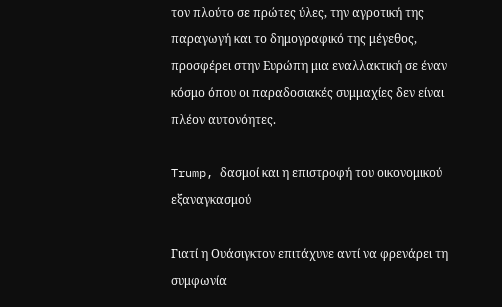τον πλούτο σε πρώτες ύλες, την αγροτική της παραγωγή και το δημογραφικό της μέγεθος, προσφέρει στην Ευρώπη μια εναλλακτική σε έναν κόσμο όπου οι παραδοσιακές συμμαχίες δεν είναι πλέον αυτονόητες.

Trump, δασμοί και η επιστροφή του οικονομικού εξαναγκασμού

Γιατί η Ουάσιγκτον επιτάχυνε αντί να φρενάρει τη συμφωνία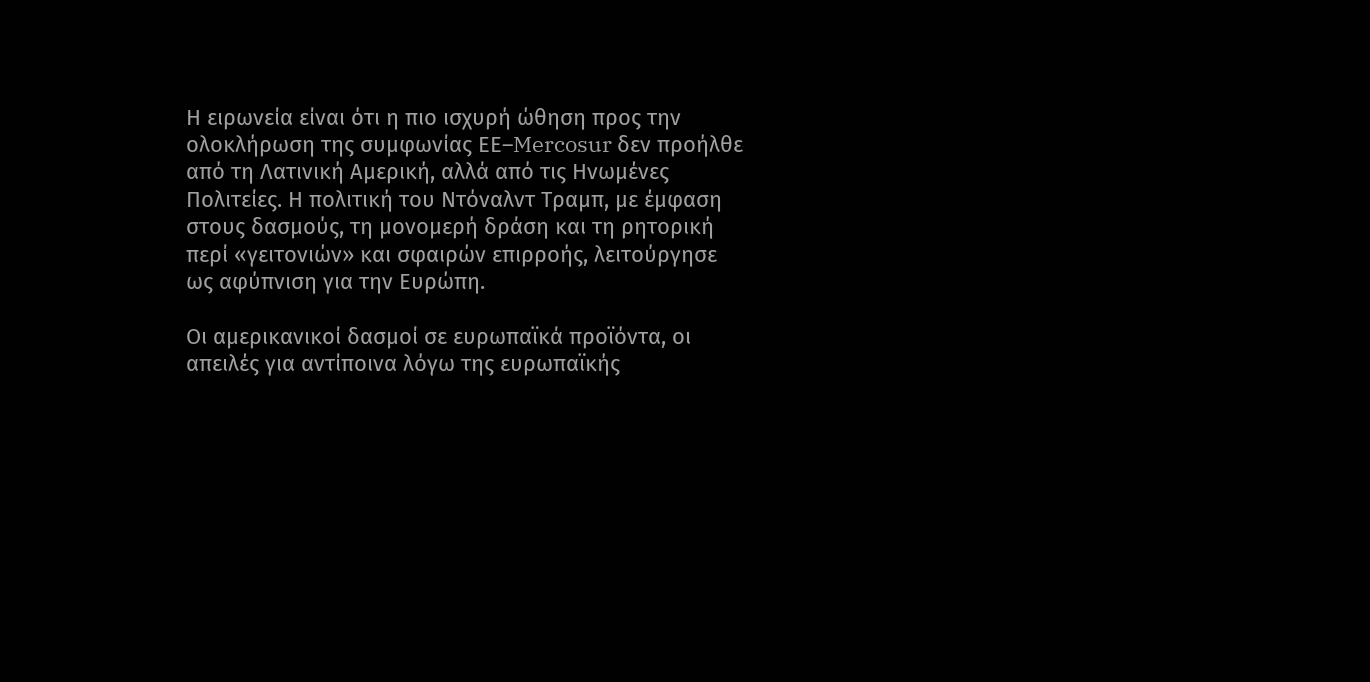Η ειρωνεία είναι ότι η πιο ισχυρή ώθηση προς την ολοκλήρωση της συμφωνίας ΕΕ–Mercosur δεν προήλθε από τη Λατινική Αμερική, αλλά από τις Ηνωμένες Πολιτείες. Η πολιτική του Ντόναλντ Τραμπ, με έμφαση στους δασμούς, τη μονομερή δράση και τη ρητορική περί «γειτονιών» και σφαιρών επιρροής, λειτούργησε ως αφύπνιση για την Ευρώπη.

Οι αμερικανικοί δασμοί σε ευρωπαϊκά προϊόντα, οι απειλές για αντίποινα λόγω της ευρωπαϊκής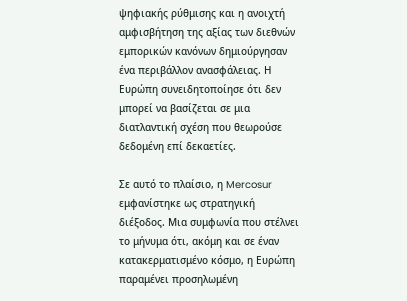ψηφιακής ρύθμισης και η ανοιχτή αμφισβήτηση της αξίας των διεθνών εμπορικών κανόνων δημιούργησαν ένα περιβάλλον ανασφάλειας. Η Ευρώπη συνειδητοποίησε ότι δεν μπορεί να βασίζεται σε μια διατλαντική σχέση που θεωρούσε δεδομένη επί δεκαετίες.

Σε αυτό το πλαίσιο, η Mercosur εμφανίστηκε ως στρατηγική διέξοδος. Μια συμφωνία που στέλνει το μήνυμα ότι, ακόμη και σε έναν κατακερματισμένο κόσμο, η Ευρώπη παραμένει προσηλωμένη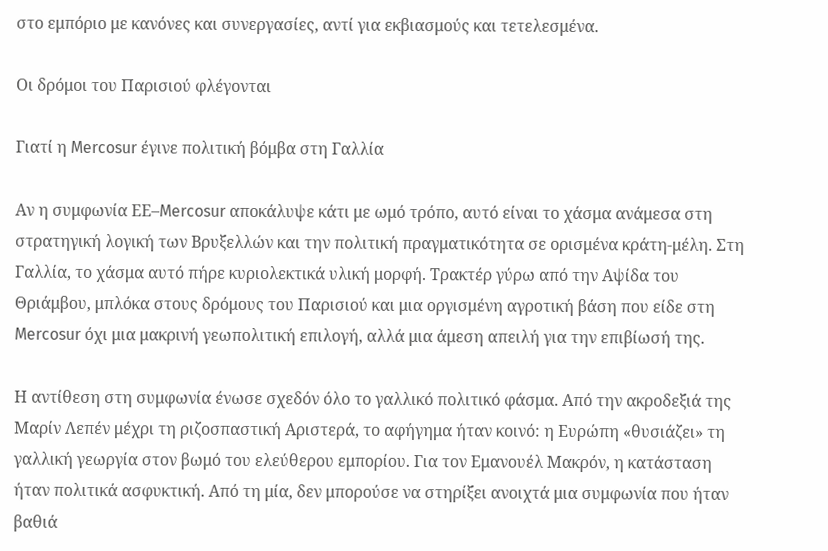στο εμπόριο με κανόνες και συνεργασίες, αντί για εκβιασμούς και τετελεσμένα.

Οι δρόμοι του Παρισιού φλέγονται

Γιατί η Mercosur έγινε πολιτική βόμβα στη Γαλλία

Αν η συμφωνία ΕΕ–Mercosur αποκάλυψε κάτι με ωμό τρόπο, αυτό είναι το χάσμα ανάμεσα στη στρατηγική λογική των Βρυξελλών και την πολιτική πραγματικότητα σε ορισμένα κράτη-μέλη. Στη Γαλλία, το χάσμα αυτό πήρε κυριολεκτικά υλική μορφή. Τρακτέρ γύρω από την Αψίδα του Θριάμβου, μπλόκα στους δρόμους του Παρισιού και μια οργισμένη αγροτική βάση που είδε στη Mercosur όχι μια μακρινή γεωπολιτική επιλογή, αλλά μια άμεση απειλή για την επιβίωσή της.

Η αντίθεση στη συμφωνία ένωσε σχεδόν όλο το γαλλικό πολιτικό φάσμα. Από την ακροδεξιά της Μαρίν Λεπέν μέχρι τη ριζοσπαστική Αριστερά, το αφήγημα ήταν κοινό: η Ευρώπη «θυσιάζει» τη γαλλική γεωργία στον βωμό του ελεύθερου εμπορίου. Για τον Εμανουέλ Μακρόν, η κατάσταση ήταν πολιτικά ασφυκτική. Από τη μία, δεν μπορούσε να στηρίξει ανοιχτά μια συμφωνία που ήταν βαθιά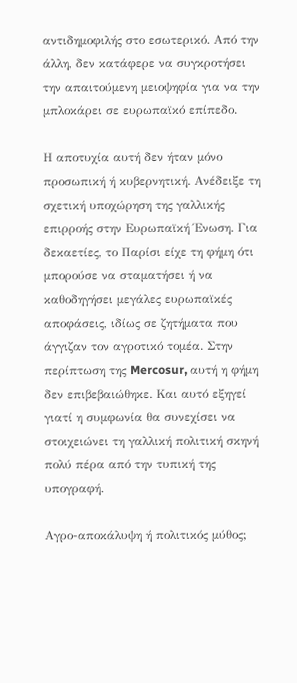αντιδημοφιλής στο εσωτερικό. Από την άλλη, δεν κατάφερε να συγκροτήσει την απαιτούμενη μειοψηφία για να την μπλοκάρει σε ευρωπαϊκό επίπεδο.

Η αποτυχία αυτή δεν ήταν μόνο προσωπική ή κυβερνητική. Ανέδειξε τη σχετική υποχώρηση της γαλλικής επιρροής στην Ευρωπαϊκή Ένωση. Για δεκαετίες, το Παρίσι είχε τη φήμη ότι μπορούσε να σταματήσει ή να καθοδηγήσει μεγάλες ευρωπαϊκές αποφάσεις, ιδίως σε ζητήματα που άγγιζαν τον αγροτικό τομέα. Στην περίπτωση της Mercosur, αυτή η φήμη δεν επιβεβαιώθηκε. Και αυτό εξηγεί γιατί η συμφωνία θα συνεχίσει να στοιχειώνει τη γαλλική πολιτική σκηνή πολύ πέρα από την τυπική της υπογραφή.

Αγρο-αποκάλυψη ή πολιτικός μύθος;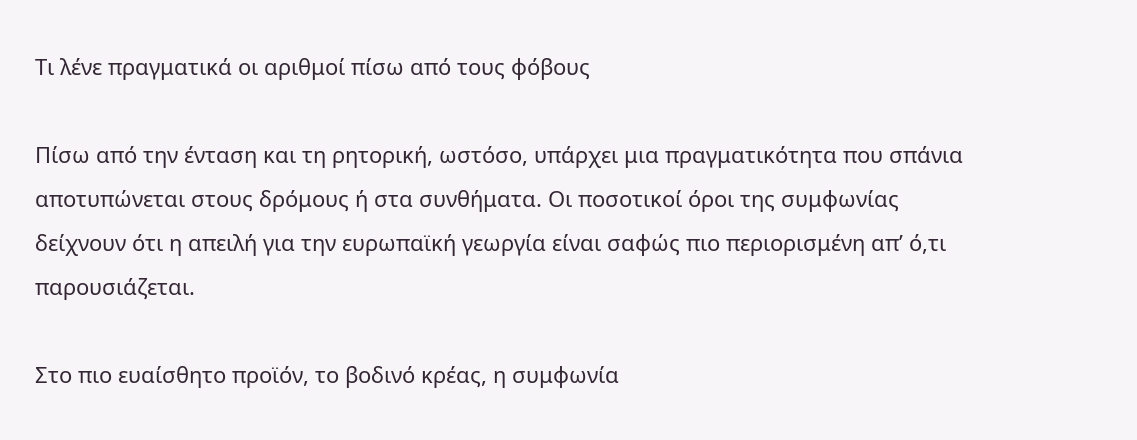Τι λένε πραγματικά οι αριθμοί πίσω από τους φόβους

Πίσω από την ένταση και τη ρητορική, ωστόσο, υπάρχει μια πραγματικότητα που σπάνια αποτυπώνεται στους δρόμους ή στα συνθήματα. Οι ποσοτικοί όροι της συμφωνίας δείχνουν ότι η απειλή για την ευρωπαϊκή γεωργία είναι σαφώς πιο περιορισμένη απ’ ό,τι παρουσιάζεται.

Στο πιο ευαίσθητο προϊόν, το βοδινό κρέας, η συμφωνία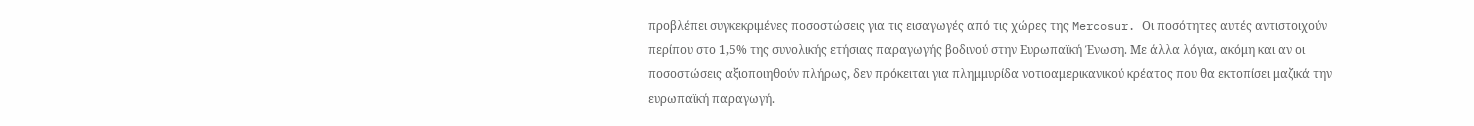προβλέπει συγκεκριμένες ποσοστώσεις για τις εισαγωγές από τις χώρες της Mercosur. Οι ποσότητες αυτές αντιστοιχούν περίπου στο 1,5% της συνολικής ετήσιας παραγωγής βοδινού στην Ευρωπαϊκή Ένωση. Με άλλα λόγια, ακόμη και αν οι ποσοστώσεις αξιοποιηθούν πλήρως, δεν πρόκειται για πλημμυρίδα νοτιοαμερικανικού κρέατος που θα εκτοπίσει μαζικά την ευρωπαϊκή παραγωγή.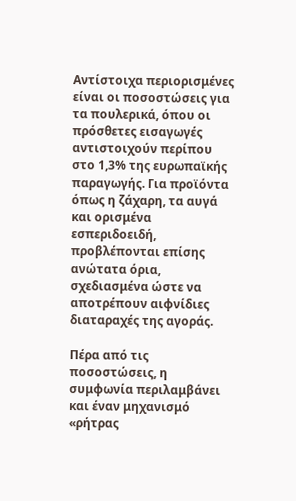Αντίστοιχα περιορισμένες είναι οι ποσοστώσεις για τα πουλερικά, όπου οι πρόσθετες εισαγωγές αντιστοιχούν περίπου στο 1,3% της ευρωπαϊκής παραγωγής. Για προϊόντα όπως η ζάχαρη, τα αυγά και ορισμένα εσπεριδοειδή, προβλέπονται επίσης ανώτατα όρια, σχεδιασμένα ώστε να αποτρέπουν αιφνίδιες διαταραχές της αγοράς.

Πέρα από τις ποσοστώσεις, η συμφωνία περιλαμβάνει και έναν μηχανισμό «ρήτρας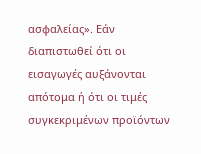ασφαλείας». Εάν διαπιστωθεί ότι οι εισαγωγές αυξάνονται απότομα ή ότι οι τιμές συγκεκριμένων προϊόντων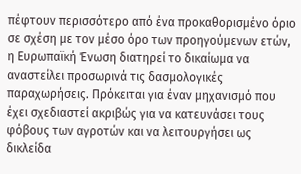πέφτουν περισσότερο από ένα προκαθορισμένο όριο σε σχέση με τον μέσο όρο των προηγούμενων ετών, η Ευρωπαϊκή Ένωση διατηρεί το δικαίωμα να αναστείλει προσωρινά τις δασμολογικές παραχωρήσεις. Πρόκειται για έναν μηχανισμό που έχει σχεδιαστεί ακριβώς για να κατευνάσει τους φόβους των αγροτών και να λειτουργήσει ως δικλείδα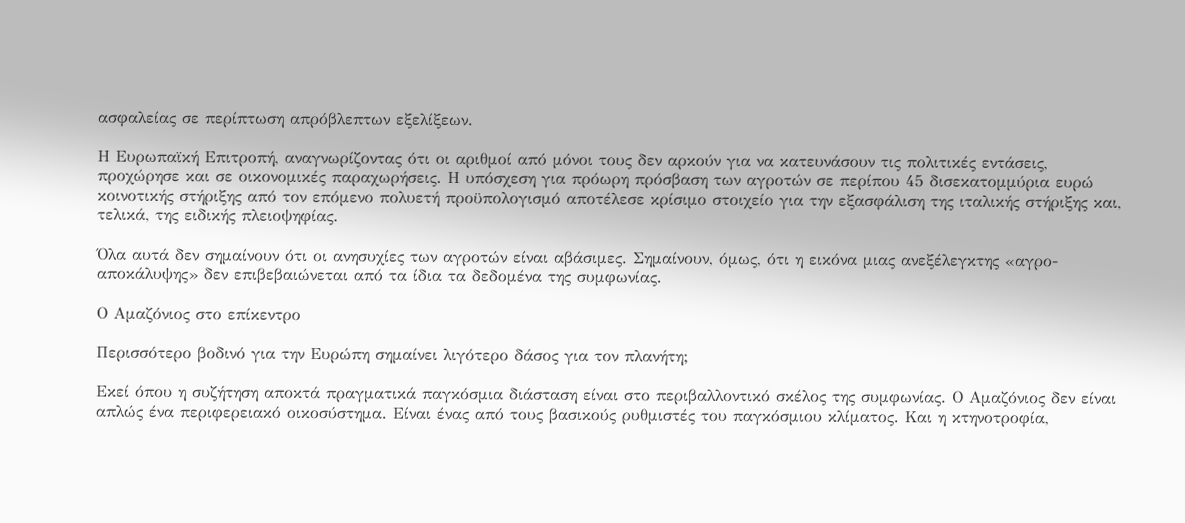ασφαλείας σε περίπτωση απρόβλεπτων εξελίξεων.

Η Ευρωπαϊκή Επιτροπή, αναγνωρίζοντας ότι οι αριθμοί από μόνοι τους δεν αρκούν για να κατευνάσουν τις πολιτικές εντάσεις, προχώρησε και σε οικονομικές παραχωρήσεις. Η υπόσχεση για πρόωρη πρόσβαση των αγροτών σε περίπου 45 δισεκατομμύρια ευρώ κοινοτικής στήριξης από τον επόμενο πολυετή προϋπολογισμό αποτέλεσε κρίσιμο στοιχείο για την εξασφάλιση της ιταλικής στήριξης και, τελικά, της ειδικής πλειοψηφίας.

Όλα αυτά δεν σημαίνουν ότι οι ανησυχίες των αγροτών είναι αβάσιμες. Σημαίνουν, όμως, ότι η εικόνα μιας ανεξέλεγκτης «αγρο-αποκάλυψης» δεν επιβεβαιώνεται από τα ίδια τα δεδομένα της συμφωνίας.

Ο Αμαζόνιος στο επίκεντρο

Περισσότερο βοδινό για την Ευρώπη σημαίνει λιγότερο δάσος για τον πλανήτη;

Εκεί όπου η συζήτηση αποκτά πραγματικά παγκόσμια διάσταση είναι στο περιβαλλοντικό σκέλος της συμφωνίας. Ο Αμαζόνιος δεν είναι απλώς ένα περιφερειακό οικοσύστημα. Είναι ένας από τους βασικούς ρυθμιστές του παγκόσμιου κλίματος. Και η κτηνοτροφία,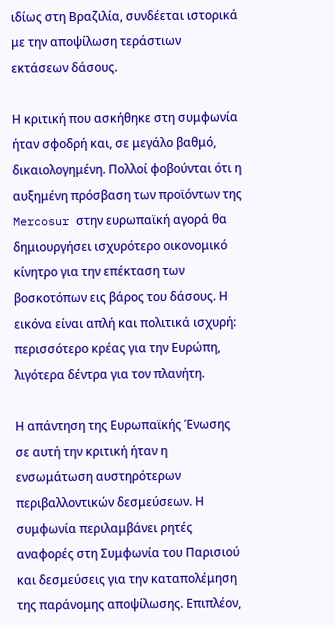ιδίως στη Βραζιλία, συνδέεται ιστορικά με την αποψίλωση τεράστιων εκτάσεων δάσους.

Η κριτική που ασκήθηκε στη συμφωνία ήταν σφοδρή και, σε μεγάλο βαθμό, δικαιολογημένη. Πολλοί φοβούνται ότι η αυξημένη πρόσβαση των προϊόντων της Mercosur στην ευρωπαϊκή αγορά θα δημιουργήσει ισχυρότερο οικονομικό κίνητρο για την επέκταση των βοσκοτόπων εις βάρος του δάσους. Η εικόνα είναι απλή και πολιτικά ισχυρή: περισσότερο κρέας για την Ευρώπη, λιγότερα δέντρα για τον πλανήτη.

Η απάντηση της Ευρωπαϊκής Ένωσης σε αυτή την κριτική ήταν η ενσωμάτωση αυστηρότερων περιβαλλοντικών δεσμεύσεων. Η συμφωνία περιλαμβάνει ρητές αναφορές στη Συμφωνία του Παρισιού και δεσμεύσεις για την καταπολέμηση της παράνομης αποψίλωσης. Επιπλέον,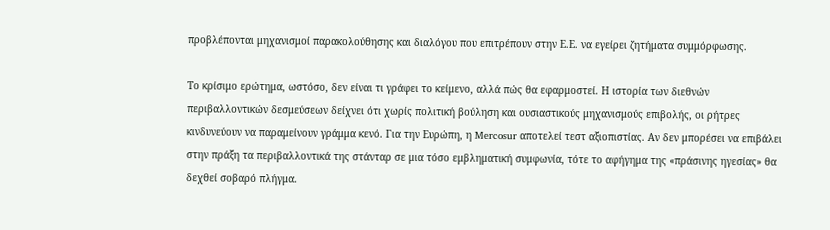προβλέπονται μηχανισμοί παρακολούθησης και διαλόγου που επιτρέπουν στην Ε.Ε. να εγείρει ζητήματα συμμόρφωσης.

Το κρίσιμο ερώτημα, ωστόσο, δεν είναι τι γράφει το κείμενο, αλλά πώς θα εφαρμοστεί. Η ιστορία των διεθνών περιβαλλοντικών δεσμεύσεων δείχνει ότι χωρίς πολιτική βούληση και ουσιαστικούς μηχανισμούς επιβολής, οι ρήτρες κινδυνεύουν να παραμείνουν γράμμα κενό. Για την Ευρώπη, η Mercosur αποτελεί τεστ αξιοπιστίας. Αν δεν μπορέσει να επιβάλει στην πράξη τα περιβαλλοντικά της στάνταρ σε μια τόσο εμβληματική συμφωνία, τότε το αφήγημα της «πράσινης ηγεσίας» θα δεχθεί σοβαρό πλήγμα.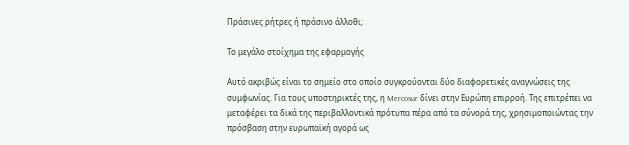Πράσινες ρήτρες ή πράσινο άλλοθι;

Το μεγάλο στοίχημα της εφαρμογής

Αυτό ακριβώς είναι το σημείο στο οποίο συγκρούονται δύο διαφορετικές αναγνώσεις της συμφωνίας. Για τους υποστηρικτές της, η Mercosur δίνει στην Ευρώπη επιρροή. Της επιτρέπει να μεταφέρει τα δικά της περιβαλλοντικά πρότυπα πέρα από τα σύνορά της, χρησιμοποιώντας την πρόσβαση στην ευρωπαϊκή αγορά ως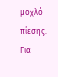μοχλό πίεσης. Για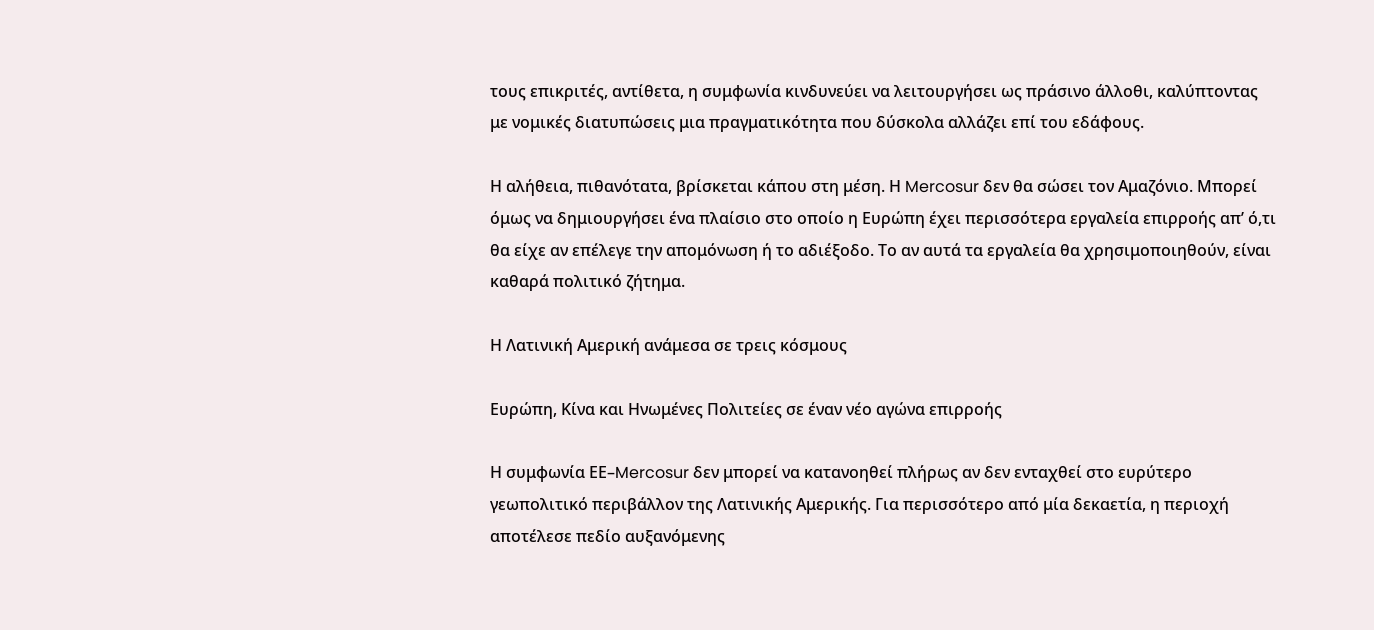τους επικριτές, αντίθετα, η συμφωνία κινδυνεύει να λειτουργήσει ως πράσινο άλλοθι, καλύπτοντας με νομικές διατυπώσεις μια πραγματικότητα που δύσκολα αλλάζει επί του εδάφους.

Η αλήθεια, πιθανότατα, βρίσκεται κάπου στη μέση. Η Mercosur δεν θα σώσει τον Αμαζόνιο. Μπορεί όμως να δημιουργήσει ένα πλαίσιο στο οποίο η Ευρώπη έχει περισσότερα εργαλεία επιρροής απ’ ό,τι θα είχε αν επέλεγε την απομόνωση ή το αδιέξοδο. Το αν αυτά τα εργαλεία θα χρησιμοποιηθούν, είναι καθαρά πολιτικό ζήτημα.

Η Λατινική Αμερική ανάμεσα σε τρεις κόσμους

Ευρώπη, Κίνα και Ηνωμένες Πολιτείες σε έναν νέο αγώνα επιρροής

Η συμφωνία ΕΕ–Mercosur δεν μπορεί να κατανοηθεί πλήρως αν δεν ενταχθεί στο ευρύτερο γεωπολιτικό περιβάλλον της Λατινικής Αμερικής. Για περισσότερο από μία δεκαετία, η περιοχή αποτέλεσε πεδίο αυξανόμενης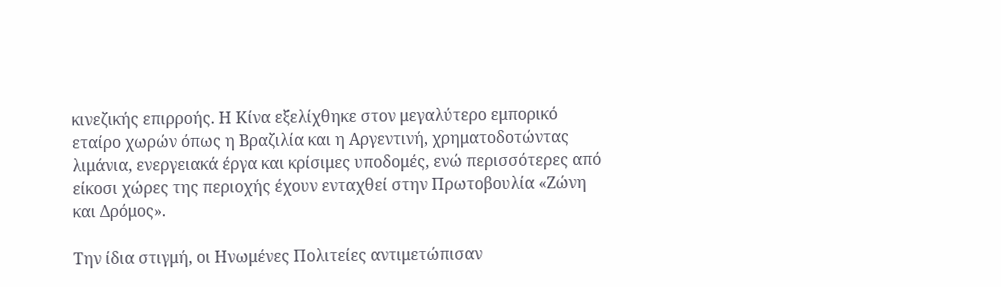κινεζικής επιρροής. Η Κίνα εξελίχθηκε στον μεγαλύτερο εμπορικό εταίρο χωρών όπως η Βραζιλία και η Αργεντινή, χρηματοδοτώντας λιμάνια, ενεργειακά έργα και κρίσιμες υποδομές, ενώ περισσότερες από είκοσι χώρες της περιοχής έχουν ενταχθεί στην Πρωτοβουλία «Ζώνη και Δρόμος».

Την ίδια στιγμή, οι Ηνωμένες Πολιτείες αντιμετώπισαν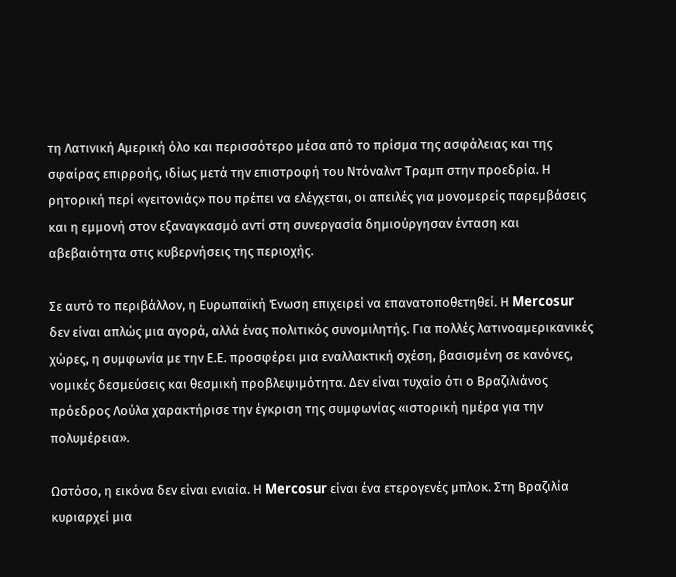τη Λατινική Αμερική όλο και περισσότερο μέσα από το πρίσμα της ασφάλειας και της σφαίρας επιρροής, ιδίως μετά την επιστροφή του Ντόναλντ Τραμπ στην προεδρία. Η ρητορική περί «γειτονιάς» που πρέπει να ελέγχεται, οι απειλές για μονομερείς παρεμβάσεις και η εμμονή στον εξαναγκασμό αντί στη συνεργασία δημιούργησαν ένταση και αβεβαιότητα στις κυβερνήσεις της περιοχής.

Σε αυτό το περιβάλλον, η Ευρωπαϊκή Ένωση επιχειρεί να επανατοποθετηθεί. Η Mercosur δεν είναι απλώς μια αγορά, αλλά ένας πολιτικός συνομιλητής. Για πολλές λατινοαμερικανικές χώρες, η συμφωνία με την Ε.Ε. προσφέρει μια εναλλακτική σχέση, βασισμένη σε κανόνες, νομικές δεσμεύσεις και θεσμική προβλεψιμότητα. Δεν είναι τυχαίο ότι ο Βραζιλιάνος πρόεδρος Λούλα χαρακτήρισε την έγκριση της συμφωνίας «ιστορική ημέρα για την πολυμέρεια».

Ωστόσο, η εικόνα δεν είναι ενιαία. Η Mercosur είναι ένα ετερογενές μπλοκ. Στη Βραζιλία κυριαρχεί μια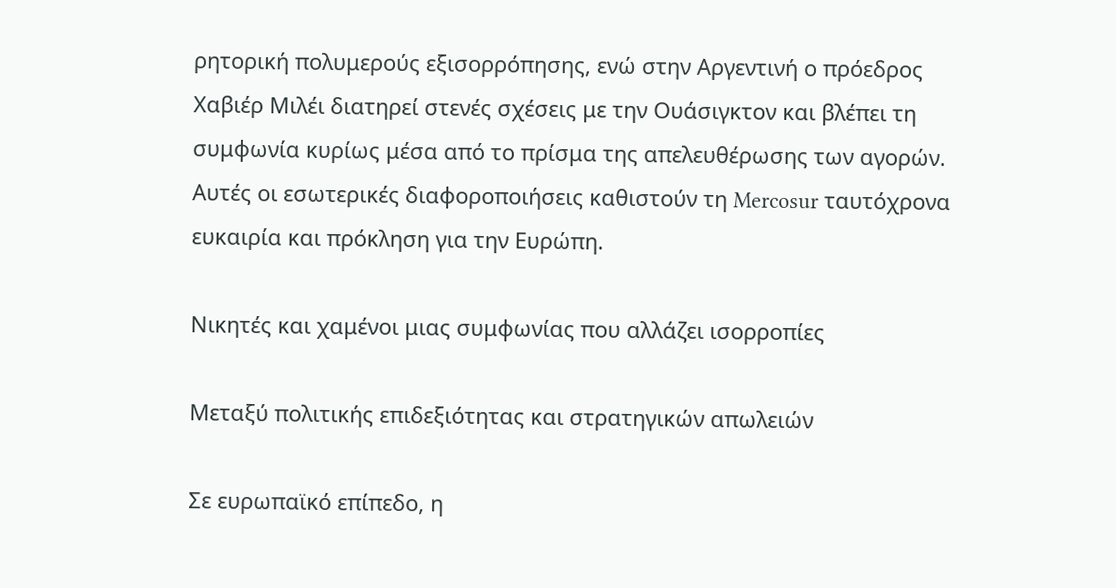ρητορική πολυμερούς εξισορρόπησης, ενώ στην Αργεντινή ο πρόεδρος Χαβιέρ Μιλέι διατηρεί στενές σχέσεις με την Ουάσιγκτον και βλέπει τη συμφωνία κυρίως μέσα από το πρίσμα της απελευθέρωσης των αγορών. Αυτές οι εσωτερικές διαφοροποιήσεις καθιστούν τη Mercosur ταυτόχρονα ευκαιρία και πρόκληση για την Ευρώπη.

Νικητές και χαμένοι μιας συμφωνίας που αλλάζει ισορροπίες

Μεταξύ πολιτικής επιδεξιότητας και στρατηγικών απωλειών

Σε ευρωπαϊκό επίπεδο, η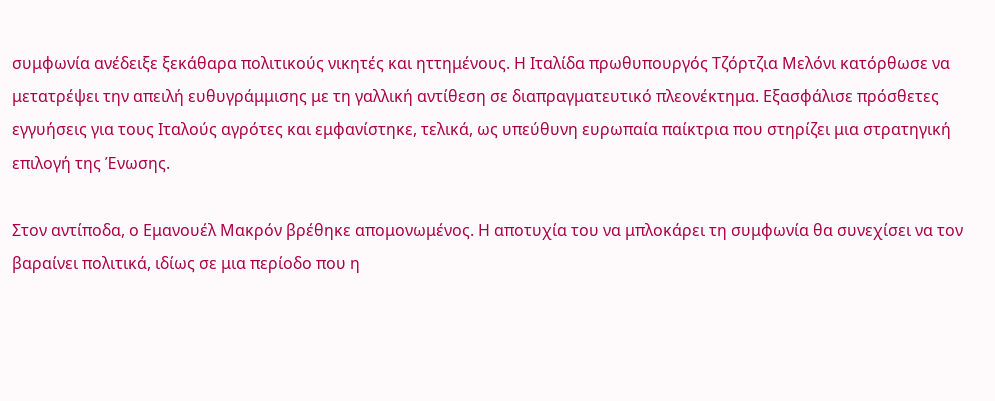συμφωνία ανέδειξε ξεκάθαρα πολιτικούς νικητές και ηττημένους. Η Ιταλίδα πρωθυπουργός Τζόρτζια Μελόνι κατόρθωσε να μετατρέψει την απειλή ευθυγράμμισης με τη γαλλική αντίθεση σε διαπραγματευτικό πλεονέκτημα. Εξασφάλισε πρόσθετες εγγυήσεις για τους Ιταλούς αγρότες και εμφανίστηκε, τελικά, ως υπεύθυνη ευρωπαία παίκτρια που στηρίζει μια στρατηγική επιλογή της Ένωσης.

Στον αντίποδα, ο Εμανουέλ Μακρόν βρέθηκε απομονωμένος. Η αποτυχία του να μπλοκάρει τη συμφωνία θα συνεχίσει να τον βαραίνει πολιτικά, ιδίως σε μια περίοδο που η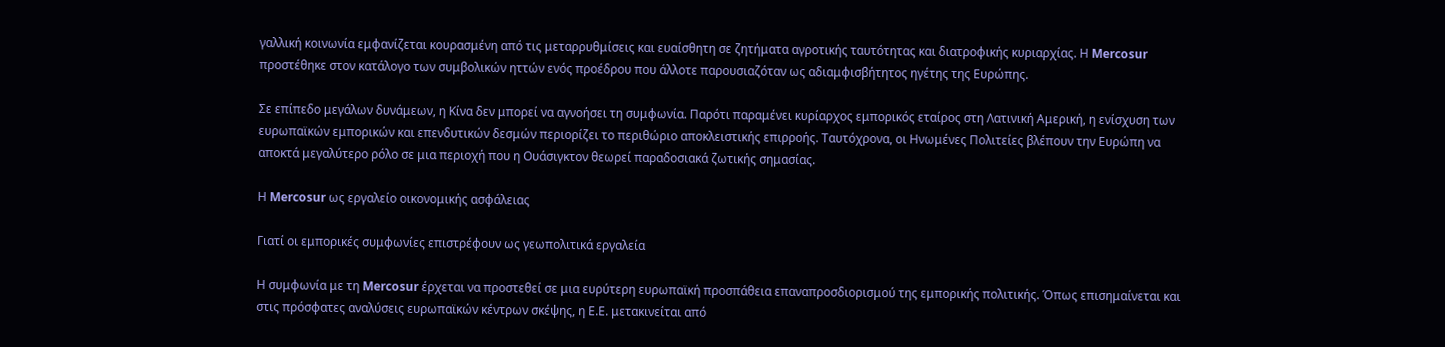γαλλική κοινωνία εμφανίζεται κουρασμένη από τις μεταρρυθμίσεις και ευαίσθητη σε ζητήματα αγροτικής ταυτότητας και διατροφικής κυριαρχίας. Η Mercosur προστέθηκε στον κατάλογο των συμβολικών ηττών ενός προέδρου που άλλοτε παρουσιαζόταν ως αδιαμφισβήτητος ηγέτης της Ευρώπης.

Σε επίπεδο μεγάλων δυνάμεων, η Κίνα δεν μπορεί να αγνοήσει τη συμφωνία. Παρότι παραμένει κυρίαρχος εμπορικός εταίρος στη Λατινική Αμερική, η ενίσχυση των ευρωπαϊκών εμπορικών και επενδυτικών δεσμών περιορίζει το περιθώριο αποκλειστικής επιρροής. Ταυτόχρονα, οι Ηνωμένες Πολιτείες βλέπουν την Ευρώπη να αποκτά μεγαλύτερο ρόλο σε μια περιοχή που η Ουάσιγκτον θεωρεί παραδοσιακά ζωτικής σημασίας.

Η Mercosur ως εργαλείο οικονομικής ασφάλειας

Γιατί οι εμπορικές συμφωνίες επιστρέφουν ως γεωπολιτικά εργαλεία

Η συμφωνία με τη Mercosur έρχεται να προστεθεί σε μια ευρύτερη ευρωπαϊκή προσπάθεια επαναπροσδιορισμού της εμπορικής πολιτικής. Όπως επισημαίνεται και στις πρόσφατες αναλύσεις ευρωπαϊκών κέντρων σκέψης, η Ε.Ε. μετακινείται από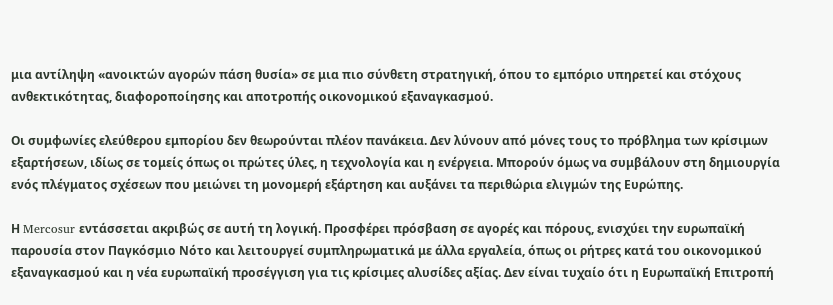μια αντίληψη «ανοικτών αγορών πάση θυσία» σε μια πιο σύνθετη στρατηγική, όπου το εμπόριο υπηρετεί και στόχους ανθεκτικότητας, διαφοροποίησης και αποτροπής οικονομικού εξαναγκασμού.

Οι συμφωνίες ελεύθερου εμπορίου δεν θεωρούνται πλέον πανάκεια. Δεν λύνουν από μόνες τους το πρόβλημα των κρίσιμων εξαρτήσεων, ιδίως σε τομείς όπως οι πρώτες ύλες, η τεχνολογία και η ενέργεια. Μπορούν όμως να συμβάλουν στη δημιουργία ενός πλέγματος σχέσεων που μειώνει τη μονομερή εξάρτηση και αυξάνει τα περιθώρια ελιγμών της Ευρώπης.

Η Mercosur εντάσσεται ακριβώς σε αυτή τη λογική. Προσφέρει πρόσβαση σε αγορές και πόρους, ενισχύει την ευρωπαϊκή παρουσία στον Παγκόσμιο Νότο και λειτουργεί συμπληρωματικά με άλλα εργαλεία, όπως οι ρήτρες κατά του οικονομικού εξαναγκασμού και η νέα ευρωπαϊκή προσέγγιση για τις κρίσιμες αλυσίδες αξίας. Δεν είναι τυχαίο ότι η Ευρωπαϊκή Επιτροπή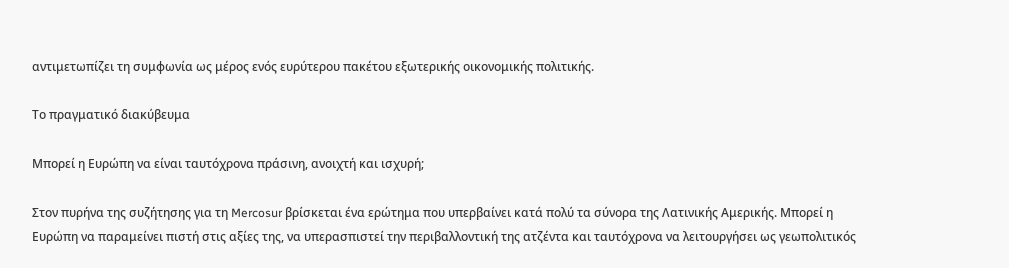αντιμετωπίζει τη συμφωνία ως μέρος ενός ευρύτερου πακέτου εξωτερικής οικονομικής πολιτικής.

Το πραγματικό διακύβευμα

Μπορεί η Ευρώπη να είναι ταυτόχρονα πράσινη, ανοιχτή και ισχυρή;

Στον πυρήνα της συζήτησης για τη Mercosur βρίσκεται ένα ερώτημα που υπερβαίνει κατά πολύ τα σύνορα της Λατινικής Αμερικής. Μπορεί η Ευρώπη να παραμείνει πιστή στις αξίες της, να υπερασπιστεί την περιβαλλοντική της ατζέντα και ταυτόχρονα να λειτουργήσει ως γεωπολιτικός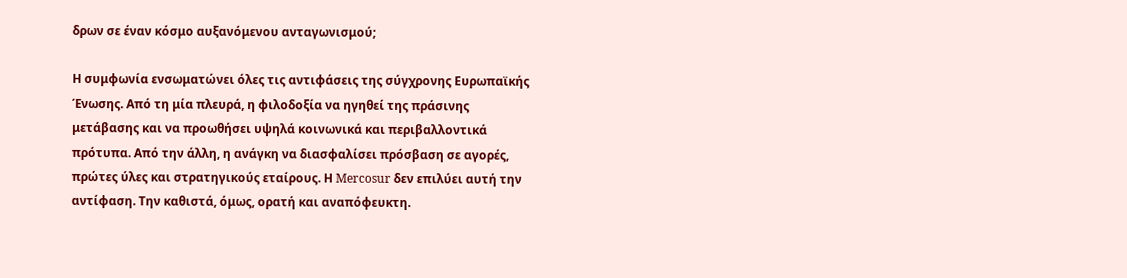δρων σε έναν κόσμο αυξανόμενου ανταγωνισμού;

Η συμφωνία ενσωματώνει όλες τις αντιφάσεις της σύγχρονης Ευρωπαϊκής Ένωσης. Από τη μία πλευρά, η φιλοδοξία να ηγηθεί της πράσινης μετάβασης και να προωθήσει υψηλά κοινωνικά και περιβαλλοντικά πρότυπα. Από την άλλη, η ανάγκη να διασφαλίσει πρόσβαση σε αγορές, πρώτες ύλες και στρατηγικούς εταίρους. Η Mercosur δεν επιλύει αυτή την αντίφαση. Την καθιστά, όμως, ορατή και αναπόφευκτη.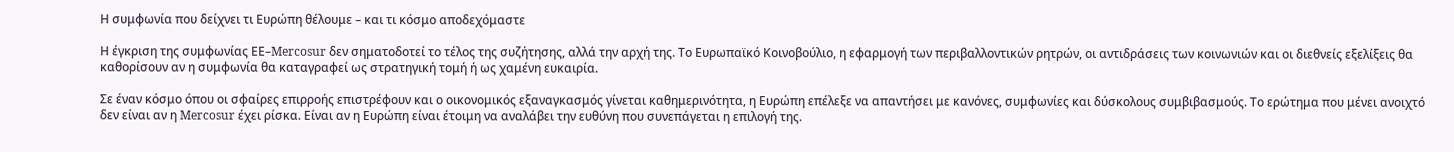Η συμφωνία που δείχνει τι Ευρώπη θέλουμε – και τι κόσμο αποδεχόμαστε

Η έγκριση της συμφωνίας ΕΕ–Mercosur δεν σηματοδοτεί το τέλος της συζήτησης, αλλά την αρχή της. Το Ευρωπαϊκό Κοινοβούλιο, η εφαρμογή των περιβαλλοντικών ρητρών, οι αντιδράσεις των κοινωνιών και οι διεθνείς εξελίξεις θα καθορίσουν αν η συμφωνία θα καταγραφεί ως στρατηγική τομή ή ως χαμένη ευκαιρία.

Σε έναν κόσμο όπου οι σφαίρες επιρροής επιστρέφουν και ο οικονομικός εξαναγκασμός γίνεται καθημερινότητα, η Ευρώπη επέλεξε να απαντήσει με κανόνες, συμφωνίες και δύσκολους συμβιβασμούς. Το ερώτημα που μένει ανοιχτό δεν είναι αν η Mercosur έχει ρίσκα. Είναι αν η Ευρώπη είναι έτοιμη να αναλάβει την ευθύνη που συνεπάγεται η επιλογή της.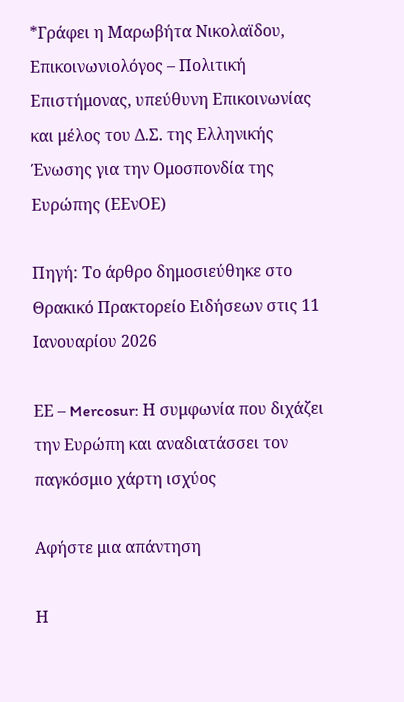*Γράφει η Μαρωβήτα Νικολαϊδου, Επικοινωνιολόγος – Πολιτική Επιστήμονας, υπεύθυνη Επικοινωνίας και μέλος του Δ.Σ. της Ελληνικής Ένωσης για την Ομοσπονδία της Ευρώπης (ΕΕνΟΕ)

Πηγή: Το άρθρο δημοσιεύθηκε στο Θρακικό Πρακτορείο Ειδήσεων στις 11 Ιανουαρίου 2026

EΕ – Mercosur: Η συμφωνία που διχάζει την Ευρώπη και αναδιατάσσει τον παγκόσμιο χάρτη ισχύος

Αφήστε μια απάντηση

Η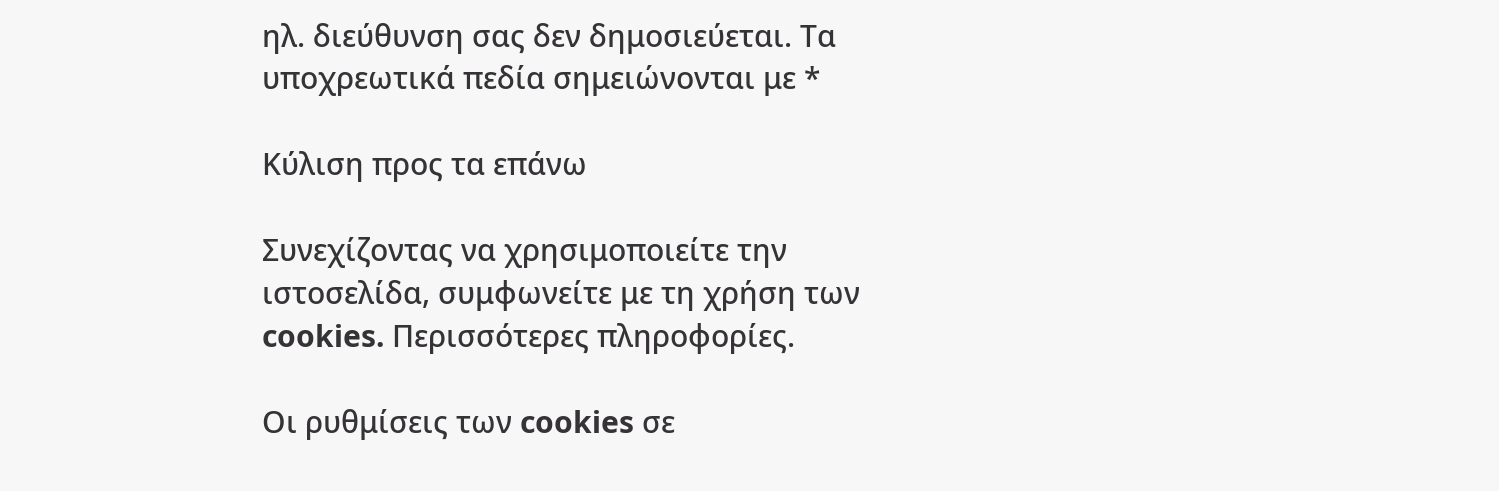ηλ. διεύθυνση σας δεν δημοσιεύεται. Τα υποχρεωτικά πεδία σημειώνονται με *

Κύλιση προς τα επάνω

Συνεχίζοντας να χρησιμοποιείτε την ιστοσελίδα, συμφωνείτε με τη χρήση των cookies. Περισσότερες πληροφορίες.

Οι ρυθμίσεις των cookies σε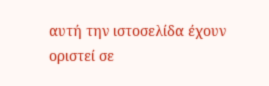αυτή την ιστοσελίδα έχουν οριστεί σε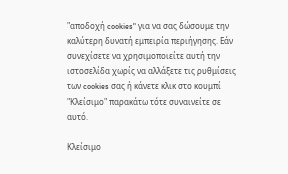"αποδοχή cookies" για να σας δώσουμε την καλύτερη δυνατή εμπειρία περιήγησης. Εάν συνεχίσετε να χρησιμοποιείτε αυτή την ιστοσελίδα χωρίς να αλλάξετε τις ρυθμίσεις των cookies σας ή κάνετε κλικ στο κουμπί "Κλείσιμο" παρακάτω τότε συναινείτε σε αυτό.

Κλείσιμο